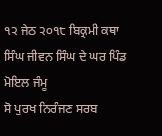੧੨ ਜੇਠ ੨੦੧੮ ਬਿਕ੍ਰਮੀ ਕਥਾ ਸਿੰਘ ਜੀਵਨ ਸਿੰਘ ਦੇ ਘਰ ਪਿੰਡ ਮੋਇਲ ਜੰਮੂ
ਸੋ ਪੁਰਖ ਨਿਰੰਜਣ ਸਰਬ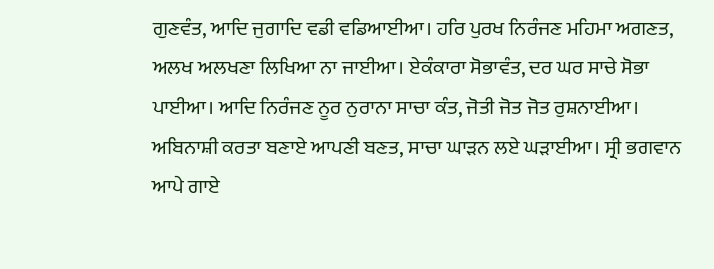ਗੁਣਵੰਤ, ਆਦਿ ਜੁਗਾਦਿ ਵਡੀ ਵਡਿਆਈਆ। ਹਰਿ ਪੁਰਖ ਨਿਰੰਜਣ ਮਹਿਮਾ ਅਗਣਤ, ਅਲਖ ਅਲਖਣਾ ਲਿਖਿਆ ਨਾ ਜਾਈਆ। ਏਕੰਕਾਰਾ ਸੋਭਾਵੰਤ, ਦਰ ਘਰ ਸਾਚੇ ਸੋਭਾ ਪਾਈਆ। ਆਦਿ ਨਿਰੰਜਣ ਨੂਰ ਨੁਰਾਨਾ ਸਾਚਾ ਕੰਤ, ਜੋਤੀ ਜੋਤ ਜੋਤ ਰੁਸ਼ਨਾਈਆ। ਅਬਿਨਾਸ਼ੀ ਕਰਤਾ ਬਣਾਏ ਆਪਣੀ ਬਣਤ, ਸਾਚਾ ਘਾੜਨ ਲਏ ਘੜਾਈਆ। ਸ੍ਰੀ ਭਗਵਾਨ ਆਪੇ ਗਾਏ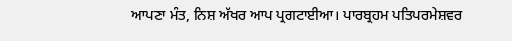ਆਪਣਾ ਮੰਤ, ਨਿਸ਼ ਅੱਖਰ ਆਪ ਪ੍ਰਗਟਾਈਆ। ਪਾਰਬ੍ਰਹਮ ਪਤਿਪਰਮੇਸ਼ਵਰ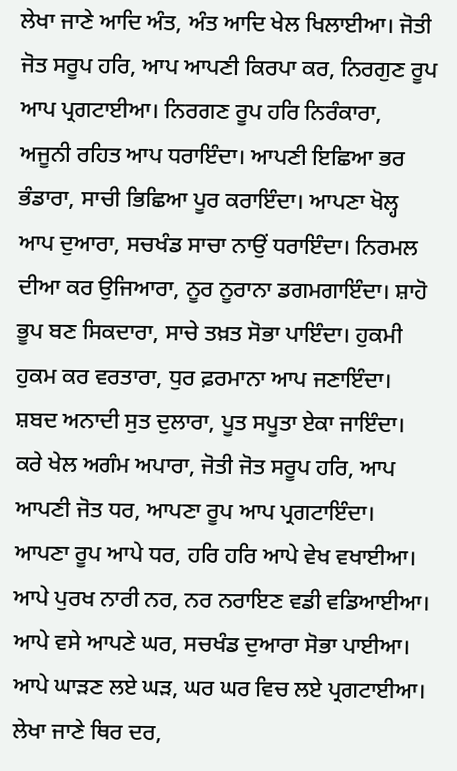ਲੇਖਾ ਜਾਣੇ ਆਦਿ ਅੰਤ, ਅੰਤ ਆਦਿ ਖੇਲ ਖਿਲਾਈਆ। ਜੋਤੀ ਜੋਤ ਸਰੂਪ ਹਰਿ, ਆਪ ਆਪਣੀ ਕਿਰਪਾ ਕਰ, ਨਿਰਗੁਣ ਰੂਪ ਆਪ ਪ੍ਰਗਟਾਈਆ। ਨਿਰਗਣ ਰੂਪ ਹਰਿ ਨਿਰੰਕਾਰਾ, ਅਜੂਨੀ ਰਹਿਤ ਆਪ ਧਰਾਇੰਦਾ। ਆਪਣੀ ਇਛਿਆ ਭਰ ਭੰਡਾਰਾ, ਸਾਚੀ ਭਿਛਿਆ ਪੂਰ ਕਰਾਇੰਦਾ। ਆਪਣਾ ਖੋਲ੍ਹ ਆਪ ਦੁਆਰਾ, ਸਚਖੰਡ ਸਾਚਾ ਨਾਉਂ ਧਰਾਇੰਦਾ। ਨਿਰਮਲ ਦੀਆ ਕਰ ਉਜਿਆਰਾ, ਨੂਰ ਨੂਰਾਨਾ ਡਗਮਗਾਇੰਦਾ। ਸ਼ਾਹੋ ਭੂਪ ਬਣ ਸਿਕਦਾਰਾ, ਸਾਚੇ ਤਖ਼ਤ ਸੋਭਾ ਪਾਇੰਦਾ। ਹੁਕਮੀ ਹੁਕਮ ਕਰ ਵਰਤਾਰਾ, ਧੁਰ ਫ਼ਰਮਾਨਾ ਆਪ ਜਣਾਇੰਦਾ। ਸ਼ਬਦ ਅਨਾਦੀ ਸੁਤ ਦੁਲਾਰਾ, ਪੂਤ ਸਪੂਤਾ ਏਕਾ ਜਾਇੰਦਾ। ਕਰੇ ਖੇਲ ਅਗੰਮ ਅਪਾਰਾ, ਜੋਤੀ ਜੋਤ ਸਰੂਪ ਹਰਿ, ਆਪ ਆਪਣੀ ਜੋਤ ਧਰ, ਆਪਣਾ ਰੂਪ ਆਪ ਪ੍ਰਗਟਾਇੰਦਾ। ਆਪਣਾ ਰੂਪ ਆਪੇ ਧਰ, ਹਰਿ ਹਰਿ ਆਪੇ ਵੇਖ ਵਖਾਈਆ। ਆਪੇ ਪੁਰਖ ਨਾਰੀ ਨਰ, ਨਰ ਨਰਾਇਣ ਵਡੀ ਵਡਿਆਈਆ। ਆਪੇ ਵਸੇ ਆਪਣੇ ਘਰ, ਸਚਖੰਡ ਦੁਆਰਾ ਸੋਭਾ ਪਾਈਆ। ਆਪੇ ਘਾੜਣ ਲਏ ਘੜ, ਘਰ ਘਰ ਵਿਚ ਲਏ ਪ੍ਰਗਟਾਈਆ। ਲੇਖਾ ਜਾਣੇ ਥਿਰ ਦਰ,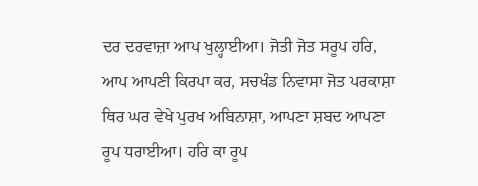ਦਰ ਦਰਵਾਜ਼ਾ ਆਪ ਖੁਲ੍ਹਾਈਆ। ਜੋਤੀ ਜੋਤ ਸਰੂਪ ਹਰਿ, ਆਪ ਆਪਣੀ ਕਿਰਪਾ ਕਰ, ਸਚਖੰਡ ਨਿਵਾਸਾ ਜੋਤ ਪਰਕਾਸ਼ਾ ਥਿਰ ਘਰ ਵੇਖੇ ਪੁਰਖ ਅਬਿਨਾਸ਼ਾ, ਆਪਣਾ ਸ਼ਬਦ ਆਪਣਾ ਰੂਪ ਧਰਾਈਆ। ਹਰਿ ਕਾ ਰੂਪ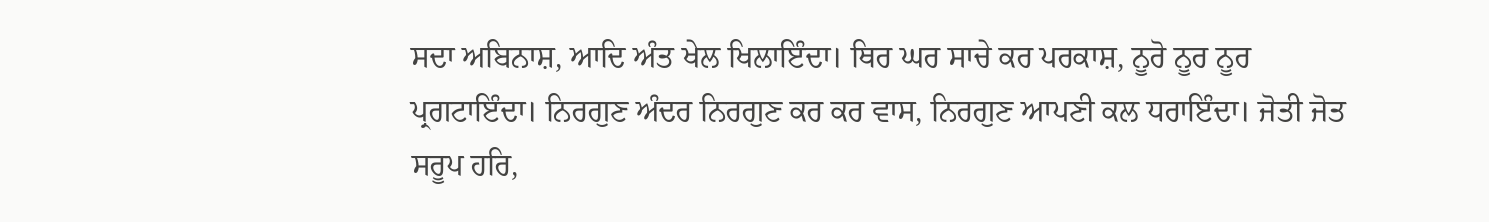ਸਦਾ ਅਬਿਨਾਸ਼, ਆਦਿ ਅੰਤ ਖੇਲ ਖਿਲਾਇੰਦਾ। ਥਿਰ ਘਰ ਸਾਚੇ ਕਰ ਪਰਕਾਸ਼, ਨੂਰੋ ਨੂਰ ਨੂਰ ਪ੍ਰਗਟਾਇੰਦਾ। ਨਿਰਗੁਣ ਅੰਦਰ ਨਿਰਗੁਣ ਕਰ ਕਰ ਵਾਸ, ਨਿਰਗੁਣ ਆਪਣੀ ਕਲ ਧਰਾਇੰਦਾ। ਜੋਤੀ ਜੋਤ ਸਰੂਪ ਹਰਿ,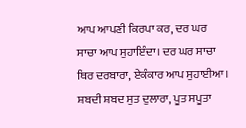ਆਪ ਆਪਣੀ ਕਿਰਪਾ ਕਰ, ਦਰ ਘਰ ਸਾਚਾ ਆਪ ਸੁਹਾਇੰਦਾ। ਦਰ ਘਰ ਸਾਚਾ ਥਿਰ ਦਰਬਾਰਾ, ਏਕੰਕਾਰ ਆਪ ਸੁਹਾਈਆ। ਸ਼ਬਦੀ ਸ਼ਬਦ ਸੁਤ ਦੁਲਾਰਾ, ਪੂਤ ਸਪੂਤਾ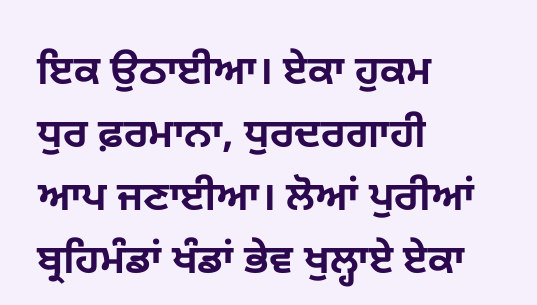ਇਕ ਉਠਾਈਆ। ਏਕਾ ਹੁਕਮ ਧੁਰ ਫ਼ਰਮਾਨਾ, ਧੁਰਦਰਗਾਹੀ ਆਪ ਜਣਾਈਆ। ਲੋਆਂ ਪੁਰੀਆਂ ਬ੍ਰਹਿਮੰਡਾਂ ਖੰਡਾਂ ਭੇਵ ਖੁਲ੍ਹਾਏ ਏਕਾ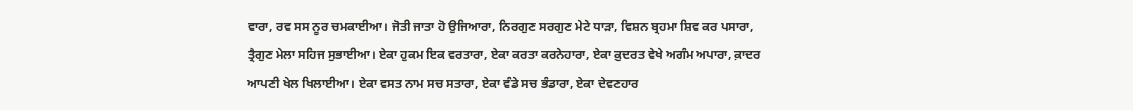ਵਾਰਾ, ਰਵ ਸਸ ਨੂਰ ਚਮਕਾਈਆ। ਜੋਤੀ ਜਾਤਾ ਹੋ ਉਜਿਆਰਾ, ਨਿਰਗੁਣ ਸਰਗੁਣ ਮੇਟੇ ਧਾੜਾ, ਵਿਸ਼ਨ ਬ੍ਰਹਮਾ ਸ਼ਿਵ ਕਰ ਪਸਾਰਾ, ਤ੍ਰੈਗੁਣ ਮੇਲਾ ਸਹਿਜ ਸੁਭਾਈਆ। ਏਕਾ ਹੁਕਮ ਇਕ ਵਰਤਾਰਾ, ਏਕਾ ਕਰਤਾ ਕਰਨੇਹਾਰਾ, ਏਕਾ ਕ਼ੁਦਰਤ ਵੇਖੇ ਅਗੰਮ ਅਪਾਰਾ, ਕ਼ਾਦਰ ਆਪਣੀ ਖੇਲ ਖਿਲਾਈਆ। ਏਕਾ ਵਸਤ ਨਾਮ ਸਚ ਸਤਾਰਾ, ਏਕਾ ਵੰਡੇ ਸਚ ਭੰਡਾਰਾ, ਏਕਾ ਦੇਵਣਹਾਰ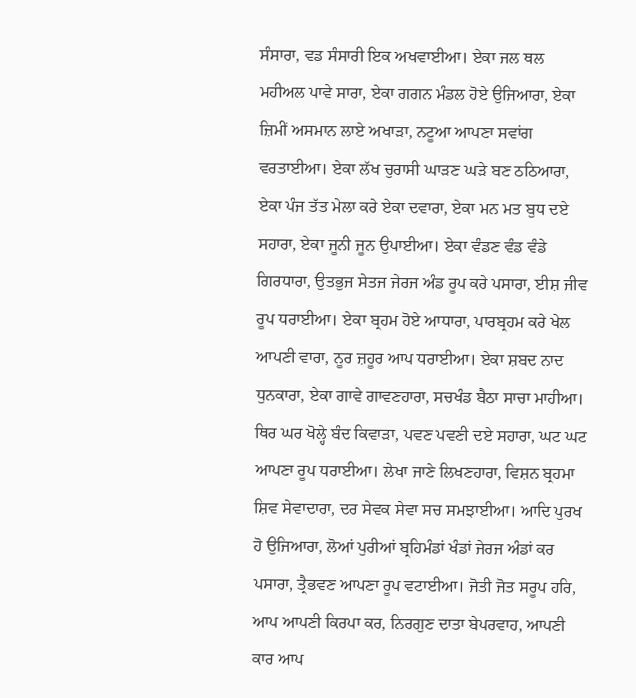ਸੰਸਾਰਾ, ਵਡ ਸੰਸਾਰੀ ਇਕ ਅਖਵਾਈਆ। ਏਕਾ ਜਲ ਥਲ ਮਹੀਅਲ ਪਾਵੇ ਸਾਰਾ, ਏਕਾ ਗਗਨ ਮੰਡਲ ਹੋਏ ਉਜਿਆਰਾ, ਏਕਾ ਜ਼ਿਮੀਂ ਅਸਮਾਨ ਲਾਏ ਅਖਾੜਾ, ਨਟੂਆ ਆਪਣਾ ਸਵਾਂਗ ਵਰਤਾਈਆ। ਏਕਾ ਲੱਖ ਚੁਰਾਸੀ ਘਾੜਣ ਘੜੇ ਬਣ ਠਠਿਆਰਾ, ਏਕਾ ਪੰਜ ਤੱਤ ਮੇਲਾ ਕਰੇ ਏਕਾ ਦਵਾਰਾ, ਏਕਾ ਮਨ ਮਤ ਬੁਧ ਦਏ ਸਹਾਰਾ, ਏਕਾ ਜੂਨੀ ਜੂਨ ਉਪਾਈਆ। ਏਕਾ ਵੰਡਣ ਵੰਡ ਵੰਡੇ ਗਿਰਧਾਰਾ, ਉਤਭੁਜ ਸੇਤਜ ਜੇਰਜ ਅੰਡ ਰੂਪ ਕਰੇ ਪਸਾਰਾ, ਈਸ਼ ਜੀਵ ਰੂਪ ਧਰਾਈਆ। ਏਕਾ ਬ੍ਰਹਮ ਹੋਏ ਆਧਾਰਾ, ਪਾਰਬ੍ਰਹਮ ਕਰੇ ਖੇਲ ਆਪਣੀ ਵਾਰਾ, ਨੂਰ ਜ਼ਹੂਰ ਆਪ ਧਰਾਈਆ। ਏਕਾ ਸ਼ਬਦ ਨਾਦ ਧੁਨਕਾਰਾ, ਏਕਾ ਗਾਵੇ ਗਾਵਣਹਾਰਾ, ਸਚਖੰਡ ਬੈਠਾ ਸਾਚਾ ਮਾਹੀਆ। ਥਿਰ ਘਰ ਖੋਲ੍ਹੇ ਬੰਦ ਕਿਵਾੜਾ, ਪਵਣ ਪਵਣੀ ਦਏ ਸਹਾਰਾ, ਘਟ ਘਟ ਆਪਣਾ ਰੂਪ ਧਰਾਈਆ। ਲੇਖਾ ਜਾਣੇ ਲਿਖਣਹਾਰਾ, ਵਿਸ਼ਨ ਬ੍ਰਹਮਾ ਸ਼ਿਵ ਸੇਵਾਦਾਰਾ, ਦਰ ਸੇਵਕ ਸੇਵਾ ਸਚ ਸਮਝਾਈਆ। ਆਦਿ ਪੁਰਖ ਹੋ ਉਜਿਆਰਾ, ਲੋਆਂ ਪੁਰੀਆਂ ਬ੍ਰਹਿਮੰਡਾਂ ਖੰਡਾਂ ਜੇਰਜ ਅੰਡਾਂ ਕਰ ਪਸਾਰਾ, ਤ੍ਰੈਭਵਣ ਆਪਣਾ ਰੂਪ ਵਟਾਈਆ। ਜੋਤੀ ਜੋਤ ਸਰੂਪ ਹਰਿ, ਆਪ ਆਪਣੀ ਕਿਰਪਾ ਕਰ, ਨਿਰਗੁਣ ਦਾਤਾ ਬੇਪਰਵਾਹ, ਆਪਣੀ ਕਾਰ ਆਪ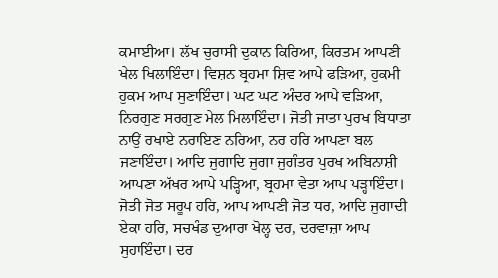ਕਮਾਈਆ। ਲੱਖ ਚੁਰਾਸੀ ਦੁਕਾਨ ਕਿਰਿਆ, ਕਿਰਤਮ ਆਪਣੀ ਖੇਲ ਖਿਲਾਇੰਦਾ। ਵਿਸ਼ਨ ਬ੍ਰਹਮਾ ਸ਼ਿਵ ਆਪੇ ਫੜਿਆ, ਹੁਕਮੀ ਹੁਕਮ ਆਪ ਸੁਣਾਇੰਦਾ। ਘਟ ਘਟ ਅੰਦਰ ਆਪੇ ਵੜਿਆ, ਨਿਰਗੁਣ ਸਰਗੁਣ ਮੇਲ ਮਿਲਾਇੰਦਾ। ਜੋਤੀ ਜਾਤਾ ਪੁਰਖ ਬਿਧਾਤਾ ਨਾਉਂ ਰਖਾਏ ਨਰਾਇਣ ਨਰਿਆ, ਨਰ ਹਰਿ ਆਪਣਾ ਬਲ ਜਣਾਇੰਦਾ। ਆਦਿ ਜੁਗਾਦਿ ਜੁਗਾ ਜੁਗੰਤਰ ਪੁਰਖ ਅਬਿਨਾਸ਼ੀ ਆਪਣਾ ਅੱਖਰ ਆਪੇ ਪੜ੍ਹਿਆ, ਬ੍ਰਹਮਾ ਵੇਤਾ ਆਪ ਪੜ੍ਹਾਇੰਦਾ। ਜੋਤੀ ਜੋਤ ਸਰੂਪ ਹਰਿ, ਆਪ ਆਪਣੀ ਜੋਤ ਧਰ, ਆਦਿ ਜੁਗਾਦੀ ਏਕਾ ਹਰਿ, ਸਚਖੰਡ ਦੁਆਰਾ ਖੋਲ੍ਹ ਦਰ, ਦਰਵਾਜ਼ਾ ਆਪ ਸੁਹਾਇੰਦਾ। ਦਰ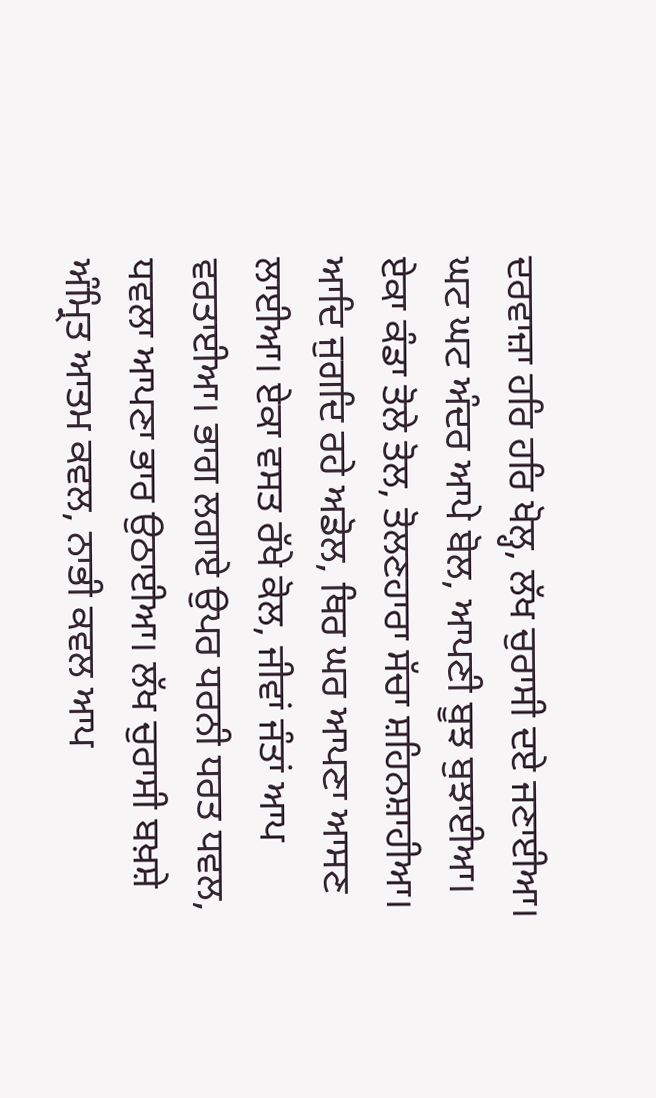ਦਰਵਾਜ਼ਾ ਹਰਿ ਹਰਿ ਖੋਲ੍ਹ, ਲੱਖ ਚੁਰਾਸੀ ਦਏ ਜਣਾਈਆ। ਘਟ ਘਟ ਅੰਦਰ ਆਪੇ ਬੋਲ, ਆਪਣੀ ਬੂਝ ਬੁਝਾਈਆ। ਏਕਾ ਕੰਡਾ ਤੋਲੇ ਤੋਲ, ਤੋਲਣਹਾਰਾ ਸੱਚਾ ਸ਼ਹਿਨਸ਼ਾਹੀਆ। ਆਦਿ ਜੁਗਦਿ ਰਹੇ ਅਡੋਲ, ਥਿਰ ਘਰ ਆਪਣਾ ਆਸਣ ਲਾਈਆ। ਏਕਾ ਵਸਤ ਰੱਖੇ ਕੋਲ, ਜੀਵਾਂ ਜੰਤਾਂ ਆਪ ਵਰਤਾਈਆ। ਭਾਗ ਲਗਾਏ ਉਪਰ ਧਰਨੀ ਧਰਤ ਧਵਲ, ਧਵਲਾ ਆਪਣਾ ਭਾਰ ਉਠਾਈਆ। ਲੱਖ ਚੁਰਾਸੀ ਬਖ਼ਸ਼ੇ ਅੰਮ੍ਰਿਤ ਆਤਮ ਕਵਲ, ਨਾਭੀ ਕਵਲ ਆਪ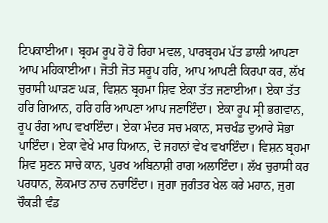ਟਿਪਕਾਈਆ। ਬ੍ਰਹਮ ਰੂਪ ਹੋ ਹੋ ਰਿਹਾ ਮਵਲ, ਪਾਰਬ੍ਰਹਮ ਪੱਤ ਡਾਲੀ ਆਪਣਾ ਆਪ ਮਹਿਕਾਈਆ। ਜੋਤੀ ਜੋਤ ਸਰੂਪ ਹਰਿ, ਆਪ ਆਪਣੀ ਕਿਰਪਾ ਕਰ, ਲੱਖ ਚੁਰਾਸੀ ਘਾੜਣ ਘੜ, ਵਿਸ਼ਨ ਬ੍ਰਹਮਾ ਸ਼ਿਵ ਏਕਾ ਤੱਤ ਜਣਾਈਆ। ਏਕਾ ਤੱਤ ਹਰਿ ਗਿਆਨ, ਹਰਿ ਹਰਿ ਆਪਣਾ ਆਪ ਜਣਾਇੰਦਾ। ਏਕਾ ਰੂਪ ਸ੍ਰੀ ਭਗਵਾਨ, ਰੂਪ ਰੰਗ ਆਪ ਵਖਾਇੰਦਾ। ਏਕਾ ਮੰਦਰ ਸਚ ਮਕਾਨ, ਸਚਖੰਡ ਦੁਆਰੇ ਸੋਭਾ ਪਾਇੰਦਾ। ਏਕਾ ਵੇਖੇ ਮਾਰ ਧਿਆਨ, ਦੋ ਜਹਾਨਾਂ ਵੇਖ ਵਖਾਇੰਦਾ। ਵਿਸ਼ਨ ਬ੍ਰਹਮਾ ਸ਼ਿਵ ਸੁਣਨ ਸਾਚੇ ਕਾਨ, ਪੁਰਖ ਅਬਿਨਾਸ਼ੀ ਰਾਗ ਅਲਾਇੰਦਾ। ਲੱਖ ਚੁਰਾਸੀ ਕਰ ਪਰਧਾਨ, ਲੋਕਮਾਤ ਨਾਚ ਨਚਾਇੰਦਾ। ਜੁਗਾ ਜੁਗੰਤਰ ਖੇਲ ਕਰੇ ਮਹਾਨ, ਜੁਗ ਚੌਕੜੀ ਵੰਡ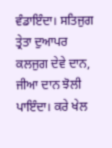ਵੰਡਾਇੰਦਾ। ਸਤਿਜੁਗ ਤ੍ਰੇਤਾ ਦੁਆਪਰ ਕਲਜੁਗ ਦੇਵੇ ਦਾਨ, ਜੀਆ ਦਾਨ ਝੋਲੀ ਪਾਇੰਦਾ। ਕਰੇ ਖੇਲ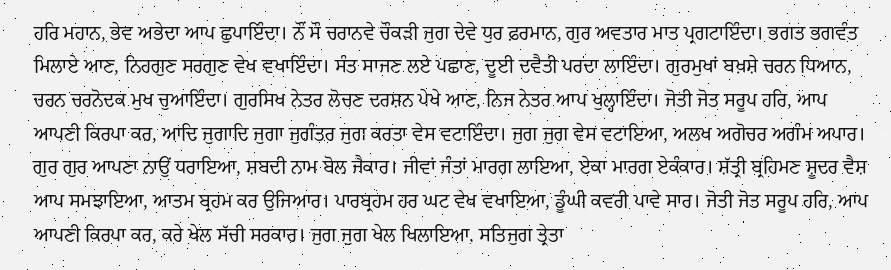ਹਰਿ ਮਹਾਨ, ਭੇਵ ਅਭੇਦਾ ਆਪ ਛੁਪਾਇੰਦਾ। ਨੌਂ ਸੌ ਚਰਾਨਵੇ ਚੌਕੜੀ ਜੁਗ ਦੇਵੇ ਧੁਰ ਫ਼ਰਮਾਨ, ਗੁਰ ਅਵਤਾਰ ਮਾਤ ਪ੍ਰਗਟਾਇੰਦਾ। ਭਗਤ ਭਗਵੰਤ ਮਿਲਾਏ ਆਣ, ਨਿਰਗੁਣ ਸਰਗੁਣ ਵੇਖ ਵਖਾਇੰਦਾ। ਸੰਤ ਸਾਜਣ ਲਏ ਪਛਾਣ, ਦੂਈ ਦਵੈਤੀ ਪਰਦਾ ਲਾਇੰਦਾ। ਗੁਰਮੁਖਾਂ ਬਖ਼ਸ਼ੇ ਚਰਨ ਧਿਆਨ, ਚਰਨ ਚਰਨੋਦਕ ਮੁਖ ਚੁਆਇੰਦਾ। ਗੁਰਸਿਖ ਨੇਤਰ ਲੋਚਣ ਦਰਸ਼ਨ ਪੇਖੇ ਆਣ, ਨਿਜ ਨੇਤਰ ਆਪ ਖੁਲ੍ਹਾਇੰਦਾ। ਜੋਤੀ ਜੋਤ ਸਰੂਪ ਹਰਿ, ਆਪ ਆਪਣੀ ਕਿਰਪਾ ਕਰ, ਆਦਿ ਜੁਗਾਦਿ ਜੁਗਾ ਜੁਗੰਤਰ ਜੁਗ ਕਰਤਾ ਵੇਸ ਵਟਾਇੰਦਾ। ਜੁਗ ਜੁਗ ਵੇਸ ਵਟਾਇਆ, ਅਲਖ ਅਗੋਚਰ ਅਗੰਮ ਅਪਾਰ। ਗੁਰ ਗੁਰ ਆਪਣਾ ਨਾਉਂ ਧਰਾਇਆ, ਸ਼ਬਦੀ ਨਾਮ ਬੋਲ ਜੈਕਾਰ। ਜੀਵਾਂ ਜੰਤਾਂ ਮਾਰਗ ਲਾਇਆ, ਏਕਾ ਮਾਰਗ ਏਕੰਕਾਰ। ਸ਼ੱਤ੍ਰੀ ਬ੍ਰਹਿਮਣ ਸ਼ੂਦਰ ਵੈਸ਼ ਆਪ ਸਮਝਾਇਆ, ਆਤਮ ਬ੍ਰਹਮ ਕਰ ਉਜਿਆਰ। ਪਾਰਬ੍ਰਹਮ ਹਰ ਘਟ ਵੇਖ ਵਖਾਇਆ, ਡੂੰਘੀ ਕਵਰੀ ਪਾਵੇ ਸਾਰ। ਜੋਤੀ ਜੋਤ ਸਰੂਪ ਹਰਿ, ਆਪ ਆਪਣੀ ਕਿਰਪਾ ਕਰ, ਕਰੇ ਖੇਲ ਸੱਚੀ ਸਰਕਾਰ। ਜੁਗ ਜੁਗ ਖੇਲ ਖਿਲਾਇਆ, ਸਤਿਜੁਗ ਤ੍ਰੇਤਾ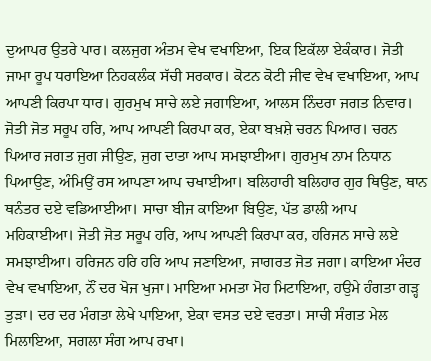ਦੁਆਪਰ ਉਤਰੇ ਪਾਰ। ਕਲਜੁਗ ਅੰਤਮ ਵੇਖ ਵਖਾਇਆ, ਇਕ ਇਕੱਲਾ ਏਕੰਕਾਰ। ਜੋਤੀ ਜਾਮਾ ਰੂਪ ਧਰਾਇਆ ਨਿਹਕਲੰਕ ਸੱਚੀ ਸਰਕਾਰ। ਕੋਟਨ ਕੋਟੀ ਜੀਵ ਵੇਖ ਵਖਾਇਆ, ਆਪ ਆਪਣੀ ਕਿਰਪਾ ਧਾਰ। ਗੁਰਮੁਖ ਸਾਚੇ ਲਏ ਜਗਾਇਆ, ਆਲਸ ਨਿੰਦਰਾ ਜਗਤ ਨਿਵਾਰ। ਜੋਤੀ ਜੋਤ ਸਰੂਪ ਹਰਿ, ਆਪ ਆਪਣੀ ਕਿਰਪਾ ਕਰ, ਏਕਾ ਬਖ਼ਸ਼ੇ ਚਰਨ ਪਿਆਰ। ਚਰਨ ਪਿਆਰ ਜਗਤ ਜੁਗ ਜੀਉਣ, ਜੁਗ ਦਾਤਾ ਆਪ ਸਮਝਾਈਆ। ਗੁਰਮੁਖ ਨਾਮ ਨਿਧਾਨ ਪਿਆਉਣ, ਅੰਮਿਉਂ ਰਸ ਆਪਣਾ ਆਪ ਚਖਾਈਆ। ਬਲਿਹਾਰੀ ਬਲਿਹਾਰ ਗੁਰ ਥਿਉਣ, ਥਾਨ ਥਨੰਤਰ ਦਏ ਵਡਿਆਈਆ। ਸਾਚਾ ਬੀਜ ਕਾਇਆ ਬਿਉਣ, ਪੱਤ ਡਾਲੀ ਆਪ ਮਹਿਕਾਈਆ। ਜੋਤੀ ਜੋਤ ਸਰੂਪ ਹਰਿ, ਆਪ ਆਪਣੀ ਕਿਰਪਾ ਕਰ, ਹਰਿਜਨ ਸਾਚੇ ਲਏ ਸਮਝਾਈਆ। ਹਰਿਜਨ ਹਰਿ ਹਰਿ ਆਪ ਜਣਾਇਆ, ਜਾਗਰਤ ਜੋਤ ਜਗਾ। ਕਾਇਆ ਮੰਦਰ ਵੇਖ ਵਖਾਇਆ, ਨੌਂ ਦਰ ਖੋਜ ਖੁਜਾ। ਮਾਇਆ ਮਮਤਾ ਮੋਹ ਮਿਟਾਇਆ, ਹਉਮੇ ਹੰਗਤਾ ਗੜ੍ਹ ਤੁੜਾ। ਦਰ ਦਰ ਮੰਗਤਾ ਲੇਖੇ ਪਾਇਆ, ਏਕਾ ਵਸਤ ਦਏ ਵਰਤਾ। ਸਾਚੀ ਸੰਗਤ ਮੇਲ ਮਿਲਾਇਆ, ਸਗਲਾ ਸੰਗ ਆਪ ਰਖਾ।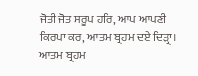ਜੋਤੀ ਜੋਤ ਸਰੂਪ ਹਰਿ, ਆਪ ਆਪਣੀ ਕਿਰਪਾ ਕਰ, ਆਤਮ ਬ੍ਰਹਮ ਦਏ ਦਿੜ੍ਰਾ। ਆਤਮ ਬ੍ਰਹਮ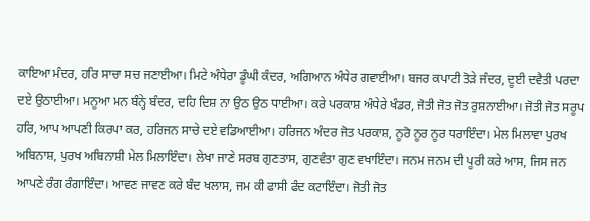ਕਾਇਆ ਮੰਦਰ, ਹਰਿ ਸਾਚਾ ਸਚ ਜਣਾਈਆ। ਮਿਟੇ ਅੰਧੇਰਾ ਡੂੰਘੀ ਕੰਦਰ, ਅਗਿਆਨ ਅੰਧੇਰ ਗਵਾਈਆ। ਬਜਰ ਕਪਾਟੀ ਤੋੜੇ ਜੰਦਰ, ਦੂਈ ਦਵੈਤੀ ਪਰਦਾ ਦਏ ਉਠਾਈਆ। ਮਨੂਆ ਮਨ ਬੰਨ੍ਹੇ ਬੰਦਰ, ਦਹਿ ਦਿਸ਼ ਨਾ ਉਠ ਉਠ ਧਾਈਆ। ਕਰੇ ਪਰਕਾਸ਼ ਅੰਧੇਰੇ ਖੰਡਰ, ਜੋਤੀ ਜੋਤ ਜੋਤ ਰੁਸ਼ਨਾਈਆ। ਜੋਤੀ ਜੋਤ ਸਰੂਪ ਹਰਿ, ਆਪ ਆਪਣੀ ਕਿਰਪਾ ਕਰ, ਹਰਿਜਨ ਸਾਚੇ ਦਏ ਵਡਿਆਈਆ। ਹਰਿਜਨ ਅੰਦਰ ਜੋਤ ਪਰਕਾਸ਼, ਨੂਰੋ ਨੂਰ ਨੂਰ ਧਰਾਇੰਦਾ। ਮੇਲ ਮਿਲਾਵਾ ਪੁਰਖ ਅਬਿਨਾਸ਼, ਪੁਰਖ ਅਬਿਨਾਸ਼ੀ ਮੇਲ ਮਿਲਾਇੰਦਾ। ਲੇਖਾ ਜਾਣੇ ਸਰਬ ਗੁਣਤਾਸ, ਗੁਣਵੰਤਾ ਗੁਣ ਵਖਾਇੰਦਾ। ਜਨਮ ਜਨਮ ਦੀ ਪੂਰੀ ਕਰੇ ਆਸ, ਜਿਸ ਜਨ ਆਪਣੇ ਰੰਗ ਰੰਗਾਇੰਦਾ। ਆਵਣ ਜਾਵਣ ਕਰੇ ਬੰਦ ਖਲਾਸ, ਜਮ ਕੀ ਫਾਸੀ ਫੰਦ ਕਟਾਇੰਦਾ। ਜੋਤੀ ਜੋਤ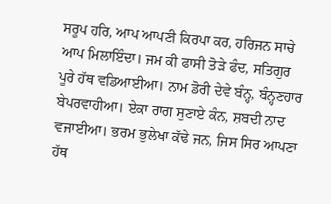ਸਰੂਪ ਹਰਿ, ਆਪ ਆਪਣੀ ਕਿਰਪਾ ਕਰ, ਹਰਿਜਨ ਸਾਚੇ ਆਪ ਮਿਲਾਇੰਦਾ। ਜਮ ਕੀ ਫਾਸੀ ਤੋੜੇ ਫੰਦ, ਸਤਿਗੁਰ ਪੂਰੇ ਹੱਥ ਵਡਿਆਈਆ। ਨਾਮ ਡੋਰੀ ਦੇਵੇ ਬੰਨ੍ਹ, ਬੰਨ੍ਹਣਹਾਰ ਬੇਪਰਵਾਹੀਆ। ਏਕਾ ਰਾਗ ਸੁਣਾਏ ਕੰਨ, ਸ਼ਬਦੀ ਨਾਦ ਵਜਾਈਆ। ਭਰਮ ਭੁਲੇਖਾ ਕੱਢੇ ਜਨ, ਜਿਸ ਸਿਰ ਆਪਣਾ ਹੱਥ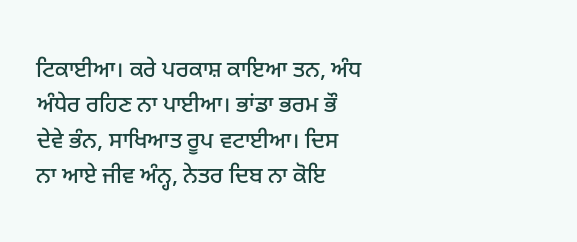ਟਿਕਾਈਆ। ਕਰੇ ਪਰਕਾਸ਼ ਕਾਇਆ ਤਨ, ਅੰਧ ਅੰਧੇਰ ਰਹਿਣ ਨਾ ਪਾਈਆ। ਭਾਂਡਾ ਭਰਮ ਭੌ ਦੇਵੇ ਭੰਨ, ਸਾਖਿਆਤ ਰੂਪ ਵਟਾਈਆ। ਦਿਸ ਨਾ ਆਏ ਜੀਵ ਅੰਨ੍ਹ, ਨੇਤਰ ਦਿਬ ਨਾ ਕੋਇ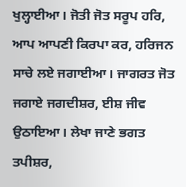ਖੁਲ੍ਹਾਈਆ। ਜੋਤੀ ਜੋਤ ਸਰੂਪ ਹਰਿ, ਆਪ ਆਪਣੀ ਕਿਰਪਾ ਕਰ, ਹਰਿਜਨ ਸਾਚੇ ਲਏ ਜਗਾਈਆ। ਜਾਗਰਤ ਜੋਤ ਜਗਾਏ ਜਗਦੀਸ਼ਰ, ਈਸ਼ ਜੀਵ ਉਠਾਇਆ। ਲੇਖਾ ਜਾਣੇ ਭਗਤ ਤਪੀਸ਼ਰ,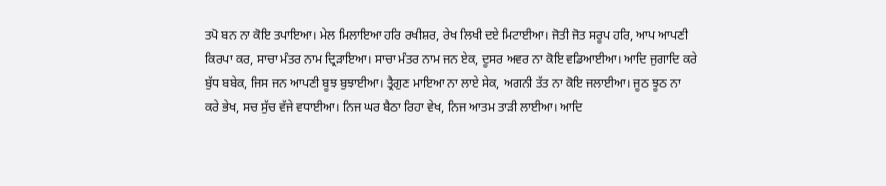ਤਪੋ ਬਨ ਨਾ ਕੋਇ ਤਪਾਇਆ। ਮੇਲ ਮਿਲਾਇਆ ਹਰਿ ਰਖੀਸ਼ਰ, ਰੇਖ ਲਿਖੀ ਦਏ ਮਿਟਾਈਆ। ਜੋਤੀ ਜੋਤ ਸਰੂਪ ਹਰਿ, ਆਪ ਆਪਣੀ ਕਿਰਪਾ ਕਰ, ਸਾਚਾ ਮੰਤਰ ਨਾਮ ਦ੍ਰਿੜਾਇਆ। ਸਾਚਾ ਮੰਤਰ ਨਾਮ ਜਨ ਏਕ, ਦੂਸਰ ਅਵਰ ਨਾ ਕੋਇ ਵਡਿਆਈਆ। ਆਦਿ ਜੁਗਾਦਿ ਕਰੇ ਬੁੱਧ ਬਬੇਕ, ਜਿਸ ਜਨ ਆਪਣੀ ਬੂਝ ਬੁਝਾਈਆ। ਤ੍ਰੈਗੁਣ ਮਾਇਆ ਨਾ ਲਾਏ ਸੇਕ, ਅਗਨੀ ਤੱਤ ਨਾ ਕੋਇ ਜਲਾਈਆ। ਜੂਠ ਝੂਠ ਨਾ ਕਰੇ ਭੇਖ, ਸਚ ਸੁੱਚ ਵੱਜੇ ਵਧਾਈਆ। ਨਿਜ ਘਰ ਬੈਠਾ ਰਿਹਾ ਵੇਖ, ਨਿਜ ਆਤਮ ਤਾੜੀ ਲਾਈਆ। ਆਦਿ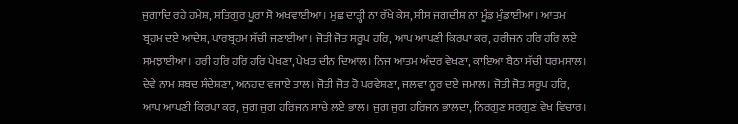ਜੁਗਾਦਿ ਰਹੇ ਹਮੇਸ਼, ਸਤਿਗੁਰ ਪੂਰਾ ਸੋ ਅਖਵਾਈਆ। ਮੁਛ ਦਾੜ੍ਹੀ ਨਾ ਰੱਖੇ ਕੇਸ, ਸੀਸ ਜਗਦੀਸ਼ ਨਾ ਮੂੰਡ ਮੁੰਡਾਈਆ। ਆਤਮ ਬ੍ਰਹਮ ਦਏ ਆਦੇਸ਼, ਪਾਰਬ੍ਰਹਮ ਸੱਚੀ ਜਣਾਈਆ। ਜੋਤੀ ਜੋਤ ਸਰੂਪ ਹਰਿ, ਆਪ ਆਪਣੀ ਕਿਰਪਾ ਕਰ, ਹਰੀਜਨ ਹਰਿ ਹਰਿ ਲਏ ਸਮਝਾਈਆ। ਹਰੀ ਹਰਿ ਹਰਿ ਹਰਿ ਪੇਖਣਾ, ਪੇਖਤ ਦੀਨ ਦਿਆਲ। ਨਿਜ ਆਤਮ ਅੰਦਰ ਵੇਖਣਾ, ਕਾਇਆ ਬੈਠਾ ਸੱਚੀ ਧਰਮਸਾਲ। ਦੇਵੇ ਨਾਮ ਸ਼ਬਦ ਸੰਦੇਸ਼ਣਾ, ਅਨਹਦ ਵਜਾਏ ਤਾਲ। ਜੋਤੀ ਜੋਤ ਹੋ ਪਰਵੇਸ਼ਣਾ, ਜਲਵਾ ਨੂਰ ਦਏ ਜਮਾਲ। ਜੋਤੀ ਜੋਤ ਸਰੂਪ ਹਰਿ, ਆਪ ਆਪਣੀ ਕਿਰਪਾ ਕਰ, ਜੁਗ ਜੁਗ ਹਰਿਜਨ ਸਾਚੇ ਲਏ ਭਾਲ। ਜੁਗ ਜੁਗ ਹਰਿਜਨ ਭਾਲਦਾ, ਨਿਰਗੁਣ ਸਰਗੁਣ ਵੇਖ ਵਿਚਾਰ।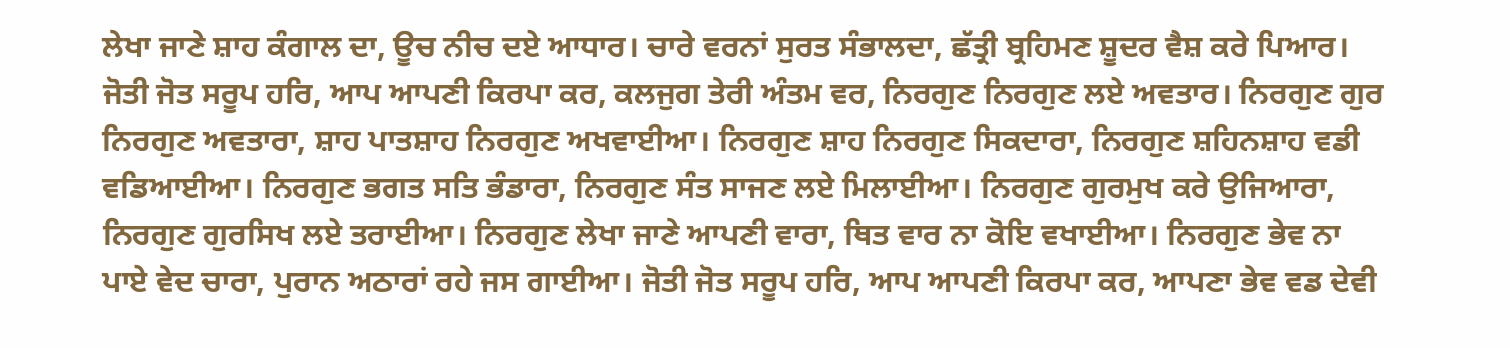ਲੇਖਾ ਜਾਣੇ ਸ਼ਾਹ ਕੰਗਾਲ ਦਾ, ਊਚ ਨੀਚ ਦਏ ਆਧਾਰ। ਚਾਰੇ ਵਰਨਾਂ ਸੁਰਤ ਸੰਭਾਲਦਾ, ਛੱਤ੍ਰੀ ਬ੍ਰਹਿਮਣ ਸ਼ੂਦਰ ਵੈਸ਼ ਕਰੇ ਪਿਆਰ। ਜੋਤੀ ਜੋਤ ਸਰੂਪ ਹਰਿ, ਆਪ ਆਪਣੀ ਕਿਰਪਾ ਕਰ, ਕਲਜੁਗ ਤੇਰੀ ਅੰਤਮ ਵਰ, ਨਿਰਗੁਣ ਨਿਰਗੁਣ ਲਏ ਅਵਤਾਰ। ਨਿਰਗੁਣ ਗੁਰ ਨਿਰਗੁਣ ਅਵਤਾਰਾ, ਸ਼ਾਹ ਪਾਤਸ਼ਾਹ ਨਿਰਗੁਣ ਅਖਵਾਈਆ। ਨਿਰਗੁਣ ਸ਼ਾਹ ਨਿਰਗੁਣ ਸਿਕਦਾਰਾ, ਨਿਰਗੁਣ ਸ਼ਹਿਨਸ਼ਾਹ ਵਡੀ ਵਡਿਆਈਆ। ਨਿਰਗੁਣ ਭਗਤ ਸਤਿ ਭੰਡਾਰਾ, ਨਿਰਗੁਣ ਸੰਤ ਸਾਜਣ ਲਏ ਮਿਲਾਈਆ। ਨਿਰਗੁਣ ਗੁਰਮੁਖ ਕਰੇ ਉਜਿਆਰਾ, ਨਿਰਗੁਣ ਗੁਰਸਿਖ ਲਏ ਤਰਾਈਆ। ਨਿਰਗੁਣ ਲੇਖਾ ਜਾਣੇ ਆਪਣੀ ਵਾਰਾ, ਥਿਤ ਵਾਰ ਨਾ ਕੋਇ ਵਖਾਈਆ। ਨਿਰਗੁਣ ਭੇਵ ਨਾ ਪਾਏ ਵੇਦ ਚਾਰਾ, ਪੁਰਾਨ ਅਠਾਰਾਂ ਰਹੇ ਜਸ ਗਾਈਆ। ਜੋਤੀ ਜੋਤ ਸਰੂਪ ਹਰਿ, ਆਪ ਆਪਣੀ ਕਿਰਪਾ ਕਰ, ਆਪਣਾ ਭੇਵ ਵਡ ਦੇਵੀ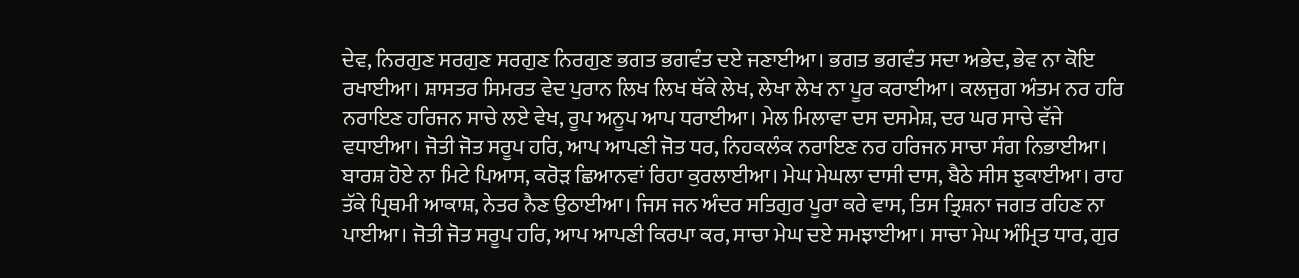ਦੇਵ, ਨਿਰਗੁਣ ਸਰਗੁਣ ਸਰਗੁਣ ਨਿਰਗੁਣ ਭਗਤ ਭਗਵੰਤ ਦਏ ਜਣਾਈਆ। ਭਗਤ ਭਗਵੰਤ ਸਦਾ ਅਭੇਦ, ਭੇਵ ਨਾ ਕੋਇ ਰਖਾਈਆ। ਸ਼ਾਸਤਰ ਸਿਮਰਤ ਵੇਦ ਪੁਰਾਨ ਲਿਖ ਲਿਖ ਥੱਕੇ ਲੇਖ, ਲੇਖਾ ਲੇਖ ਨਾ ਪੂਰ ਕਰਾਈਆ। ਕਲਜੁਗ ਅੰਤਮ ਨਰ ਹਰਿ ਨਰਾਇਣ ਹਰਿਜਨ ਸਾਚੇ ਲਏ ਵੇਖ, ਰੂਪ ਅਨੂਪ ਆਪ ਧਰਾਈਆ। ਮੇਲ ਮਿਲਾਵਾ ਦਸ ਦਸਮੇਸ਼, ਦਰ ਘਰ ਸਾਚੇ ਵੱਜੇ ਵਧਾਈਆ। ਜੋਤੀ ਜੋਤ ਸਰੂਪ ਹਰਿ, ਆਪ ਆਪਣੀ ਜੋਤ ਧਰ, ਨਿਹਕਲੰਕ ਨਰਾਇਣ ਨਰ ਹਰਿਜਨ ਸਾਚਾ ਸੰਗ ਨਿਭਾਈਆ। ਬਾਰਸ਼ ਹੋਏ ਨਾ ਮਿਟੇ ਪਿਆਸ, ਕਰੋੜ ਛਿਆਨਵਾਂ ਰਿਹਾ ਕੁਰਲਾਈਆ। ਮੇਘ ਮੇਘਲਾ ਦਾਸੀ ਦਾਸ, ਬੈਠੇ ਸੀਸ ਝੁਕਾਈਆ। ਰਾਹ ਤੱਕੇ ਪ੍ਰਿਥਮੀ ਆਕਾਸ਼, ਨੇਤਰ ਨੈਣ ਉਠਾਈਆ। ਜਿਸ ਜਨ ਅੰਦਰ ਸਤਿਗੁਰ ਪੂਰਾ ਕਰੇ ਵਾਸ, ਤਿਸ ਤ੍ਰਿਸ਼ਨਾ ਜਗਤ ਰਹਿਣ ਨਾ ਪਾਈਆ। ਜੋਤੀ ਜੋਤ ਸਰੂਪ ਹਰਿ, ਆਪ ਆਪਣੀ ਕਿਰਪਾ ਕਰ, ਸਾਚਾ ਮੇਘ ਦਏ ਸਮਝਾਈਆ। ਸਾਚਾ ਮੇਘ ਅੰਮ੍ਰਿਤ ਧਾਰ, ਗੁਰ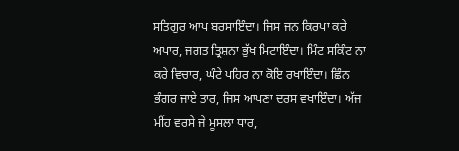ਸਤਿਗੁਰ ਆਪ ਬਰਸਾਇੰਦਾ। ਜਿਸ ਜਨ ਕਿਰਪਾ ਕਰੇ ਅਪਾਰ, ਜਗਤ ਤ੍ਰਿਸ਼ਨਾ ਭੁੱਖ ਮਿਟਾਇੰਦਾ। ਮਿੰਟ ਸਕਿੰਟ ਨਾ ਕਰੇ ਵਿਚਾਰ, ਘੰਟੇ ਪਹਿਰ ਨਾ ਕੋਇ ਰਖਾਇੰਦਾ। ਛਿੰਨ ਭੰਗਰ ਜਾਏ ਤਾਰ, ਜਿਸ ਆਪਣਾ ਦਰਸ ਵਖਾਇੰਦਾ। ਅੱਜ ਮੀਂਹ ਵਰਸੇ ਜੇ ਮੂਸਲਾ ਧਾਰ,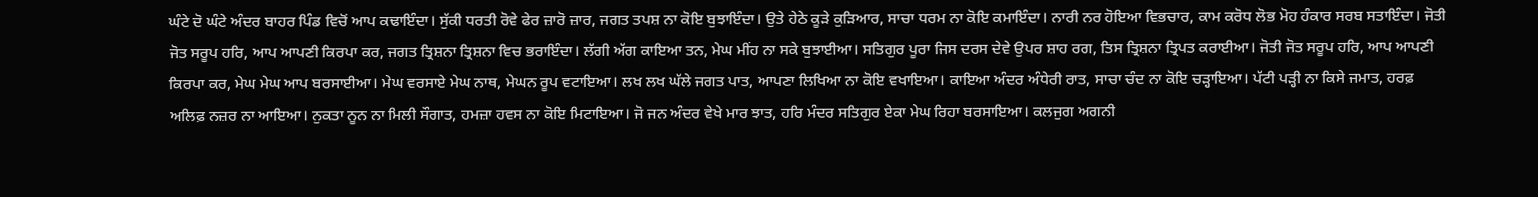ਘੰਟੇ ਦੋ ਘੰਟੇ ਅੰਦਰ ਬਾਹਰ ਪਿੰਡ ਵਿਚੋਂ ਆਪ ਕਢਾਇੰਦਾ। ਸੁੱਕੀ ਧਰਤੀ ਰੋਵੇ ਫੇਰ ਜ਼ਾਰੋ ਜ਼ਾਰ, ਜਗਤ ਤਪਸ਼ ਨਾ ਕੋਇ ਬੁਝਾਇੰਦਾ। ਉਤੇ ਹੇਠੇ ਕੂੜੇ ਕੁੜਿਆਰ, ਸਾਚਾ ਧਰਮ ਨਾ ਕੋਇ ਕਮਾਇੰਦਾ। ਨਾਰੀ ਨਰ ਹੋਇਆ ਵਿਭਚਾਰ, ਕਾਮ ਕਰੋਧ ਲੋਭ ਮੋਹ ਹੰਕਾਰ ਸਰਬ ਸਤਾਇੰਦਾ। ਜੋਤੀ ਜੋਤ ਸਰੂਪ ਹਰਿ, ਆਪ ਆਪਣੀ ਕਿਰਪਾ ਕਰ, ਜਗਤ ਤ੍ਰਿਸ਼ਨਾ ਤ੍ਰਿਸ਼ਨਾ ਵਿਚ ਭਰਾਇੰਦਾ। ਲੱਗੀ ਅੱਗ ਕਾਇਆ ਤਨ, ਮੇਘ ਮੀਂਹ ਨਾ ਸਕੇ ਬੁਝਾਈਆ। ਸਤਿਗੁਰ ਪੂਰਾ ਜਿਸ ਦਰਸ ਦੇਵੇ ਉਪਰ ਸ਼ਾਹ ਰਗ, ਤਿਸ ਤ੍ਰਿਸ਼ਨਾ ਤ੍ਰਿਪਤ ਕਰਾਈਆ। ਜੋਤੀ ਜੋਤ ਸਰੂਪ ਹਰਿ, ਆਪ ਆਪਣੀ ਕਿਰਪਾ ਕਰ, ਮੇਘ ਮੇਘ ਆਪ ਬਰਸਾਈਆ। ਮੇਘ ਵਰਸਾਏ ਮੇਘ ਨਾਥ, ਮੇਘਨ ਰੂਪ ਵਟਾਇਆ। ਲਖ ਲਖ ਘੱਲੇ ਜਗਤ ਪਾਤ, ਆਪਣਾ ਲਿਖਿਆ ਨਾ ਕੋਇ ਵਖਾਇਆ। ਕਾਇਆ ਅੰਦਰ ਅੰਧੇਰੀ ਰਾਤ, ਸਾਚਾ ਚੰਦ ਨਾ ਕੋਇ ਚੜ੍ਹਾਇਆ। ਪੱਟੀ ਪੜ੍ਹੀ ਨਾ ਕਿਸੇ ਜਮਾਤ, ਹਰਫ਼ ਅਲਿਫ਼ ਨਜ਼ਰ ਨਾ ਆਇਆ। ਨੁਕਤਾ ਨੂਨ ਨਾ ਮਿਲੀ ਸੌਗਾਤ, ਹਮਜ਼ਾ ਹਵਸ ਨਾ ਕੋਇ ਮਿਟਾਇਆ। ਜੋ ਜਨ ਅੰਦਰ ਵੇਖੇ ਮਾਰ ਝਾਤ, ਹਰਿ ਮੰਦਰ ਸਤਿਗੁਰ ਏਕਾ ਮੇਘ ਰਿਹਾ ਬਰਸਾਇਆ। ਕਲਜੁਗ ਅਗਨੀ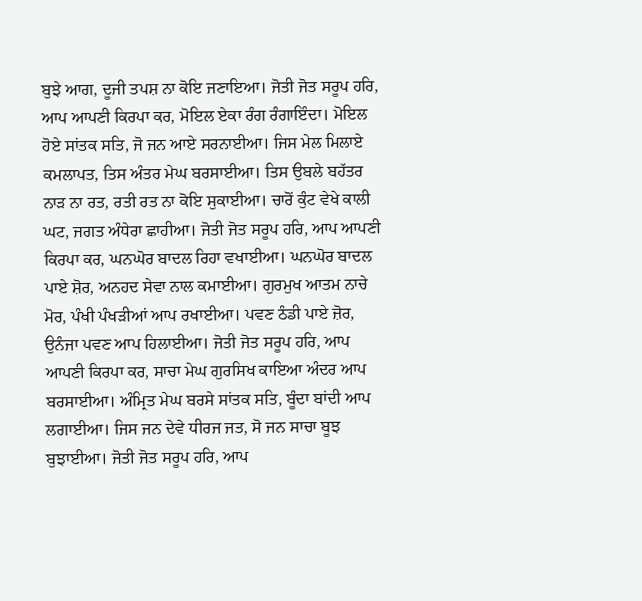ਬੁਝੇ ਆਗ, ਦੂਜੀ ਤਪਸ਼ ਨਾ ਕੋਇ ਜਣਾਇਆ। ਜੋਤੀ ਜੋਤ ਸਰੂਪ ਹਰਿ, ਆਪ ਆਪਣੀ ਕਿਰਪਾ ਕਰ, ਮੋਇਲ ਏਕਾ ਰੰਗ ਰੰਗਾਇੰਦਾ। ਮੋਇਲ ਹੋਏ ਸਾਂਤਕ ਸਤਿ, ਜੋ ਜਨ ਆਏ ਸਰਨਾਈਆ। ਜਿਸ ਮੇਲ ਮਿਲਾਏ ਕਮਲਾਪਤ, ਤਿਸ ਅੰਤਰ ਮੇਘ ਬਰਸਾਈਆ। ਤਿਸ ਉਬਲੇ ਬਹੱਤਰ ਨਾੜ ਨਾ ਰਤ, ਰਤੀ ਰਤ ਨਾ ਕੋਇ ਸੁਕਾਈਆ। ਚਾਰੋਂ ਕੁੰਟ ਵੇਖੇ ਕਾਲੀ ਘਟ, ਜਗਤ ਅੰਧੇਰਾ ਛਾਹੀਆ। ਜੋਤੀ ਜੋਤ ਸਰੂਪ ਹਰਿ, ਆਪ ਆਪਣੀ ਕਿਰਪਾ ਕਰ, ਘਨਘੋਰ ਬਾਦਲ ਰਿਹਾ ਵਖਾਈਆ। ਘਨਘੋਰ ਬਾਦਲ ਪਾਏ ਸ਼ੋਰ, ਅਨਹਦ ਸੇਵਾ ਨਾਲ ਕਮਾਈਆ। ਗੁਰਮੁਖ ਆਤਮ ਨਾਚੇ ਮੋਰ, ਪੰਖੀ ਪੰਖੜੀਆਂ ਆਪ ਰਖਾਈਆ। ਪਵਣ ਠੰਡੀ ਪਾਏ ਜ਼ੋਰ, ਉਨੰਜਾ ਪਵਣ ਆਪ ਹਿਲਾਈਆ। ਜੋਤੀ ਜੋਤ ਸਰੂਪ ਹਰਿ, ਆਪ ਆਪਣੀ ਕਿਰਪਾ ਕਰ, ਸਾਚਾ ਮੇਘ ਗੁਰਸਿਖ ਕਾਇਆ ਅੰਦਰ ਆਪ ਬਰਸਾਈਆ। ਅੰਮ੍ਰਿਤ ਮੇਘ ਬਰਸੇ ਸਾਂਤਕ ਸਤਿ, ਬੂੰਦਾ ਬਾਂਦੀ ਆਪ ਲਗਾਈਆ। ਜਿਸ ਜਨ ਦੇਵੇ ਧੀਰਜ ਜਤ, ਸੋ ਜਨ ਸਾਚਾ ਬੂਝ ਬੁਝਾਈਆ। ਜੋਤੀ ਜੋਤ ਸਰੂਪ ਹਰਿ, ਆਪ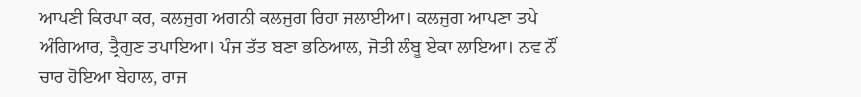ਆਪਣੀ ਕਿਰਪਾ ਕਰ, ਕਲਜੁਗ ਅਗਨੀ ਕਲਜੁਗ ਰਿਹਾ ਜਲਾਈਆ। ਕਲਜੁਗ ਆਪਣਾ ਤਪੇ ਅੰਗਿਆਰ, ਤ੍ਰੈਗੁਣ ਤਪਾਇਆ। ਪੰਜ ਤੱਤ ਬਣਾ ਭਠਿਆਲ, ਜੋਤੀ ਲੰਬੂ ਏਕਾ ਲਾਇਆ। ਨਵ ਨੌਂ ਚਾਰ ਹੋਇਆ ਬੇਹਾਲ, ਰਾਜ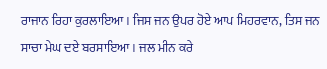ਰਾਜਾਨ ਰਿਹਾ ਕੁਰਲਾਇਆ। ਜਿਸ ਜਨ ਉਪਰ ਹੋਏ ਆਪ ਮਿਹਰਵਾਨ, ਤਿਸ ਜਨ ਸਾਚਾ ਮੇਘ ਦਏ ਬਰਸਾਇਆ। ਜਲ ਮੀਨ ਕਰੇ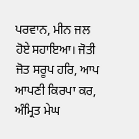ਪਰਵਾਨ, ਮੀਨ ਜਲ ਹੋਏ ਸਹਾਇਆ। ਜੋਤੀ ਜੋਤ ਸਰੂਪ ਹਰਿ, ਆਪ ਆਪਣੀ ਕਿਰਪਾ ਕਰ, ਅੰਮ੍ਰਿਤ ਮੇਘ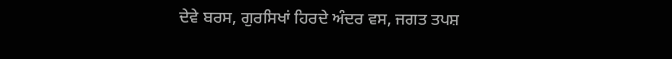ਦੇਵੇ ਬਰਸ, ਗੁਰਸਿਖਾਂ ਹਿਰਦੇ ਅੰਦਰ ਵਸ, ਜਗਤ ਤਪਸ਼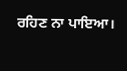ਰਹਿਣ ਨਾ ਪਾਇਆ।